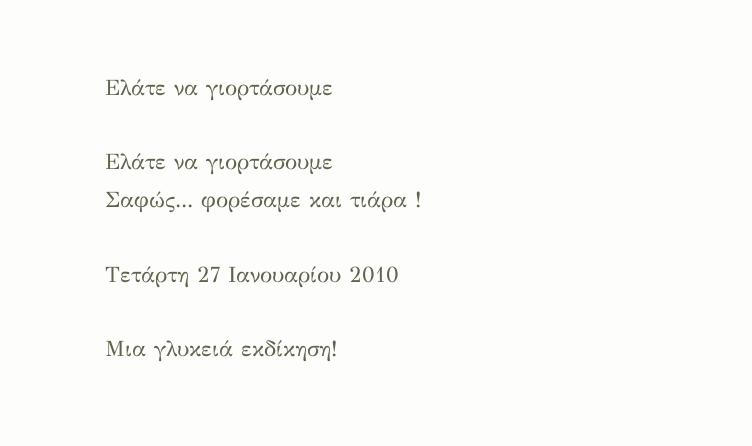Ελάτε να γιορτάσουμε

Ελάτε να γιορτάσουμε
Σαφώς... φορέσαμε και τιάρα !

Τετάρτη 27 Ιανουαρίου 2010

Μια γλυκειά εκδίκηση!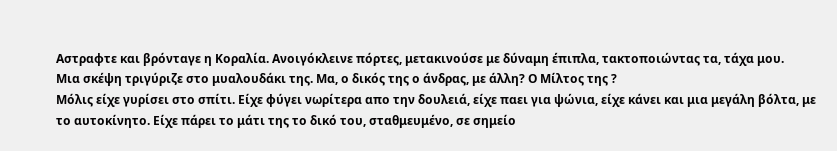Aστραφτε και βρόνταγε η Κοραλία. Ανοιγόκλεινε πόρτες, μετακινούσε με δύναμη έπιπλα, τακτοποιώντας τα, τάχα μου.
Μια σκέψη τριγύριζε στο μυαλουδάκι της. Μα, ο δικός της ο άνδρας, με άλλη? Ο Μίλτος της ?
Μόλις είχε γυρίσει στο σπίτι. Είχε φύγει νωρίτερα απο την δουλειά, είχε παει για ψώνια, είχε κάνει και μια μεγάλη βόλτα, με το αυτοκίνητο. Είχε πάρει το μάτι της το δικό του, σταθμευμένο, σε σημείο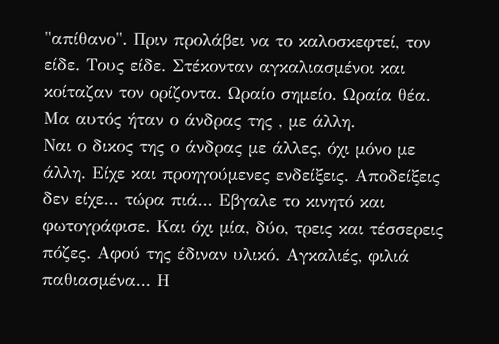"απίθανο". Πριν προλάβει να το καλοσκεφτεί, τον είδε. Τους είδε. Στέκονταν αγκαλιασμένοι και κοίταζαν τον ορίζοντα. Ωραίο σημείο. Ωραία θέα. Μα αυτός ήταν ο άνδρας της , με άλλη.
Ναι ο δικος της ο άνδρας με άλλες, όχι μόνο με άλλη. Είχε και προηγούμενες ενδείξεις. Αποδείξεις δεν είχε... τώρα πιά... Εβγαλε το κινητό και φωτογράφισε. Και όχι μία, δύο, τρεις και τέσσερεις πόζες. Αφού της έδιναν υλικό. Αγκαλιές, φιλιά παθιασμένα... Η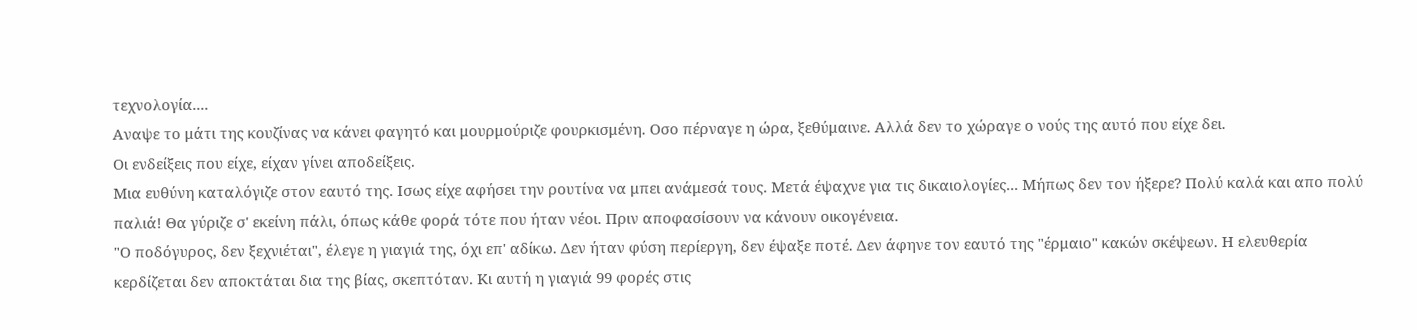τεχνολογία....
Αναψε το μάτι της κουζίνας να κάνει φαγητό και μουρμούριζε φουρκισμένη. Οσο πέρναγε η ώρα, ξεθύμαινε. Αλλά δεν το χώραγε ο νούς της αυτό που είχε δει.
Οι ενδείξεις που είχε, είχαν γίνει αποδείξεις.
Μια ευθύνη καταλόγιζε στον εαυτό της. Ισως είχε αφήσει την ρουτίνα να μπει ανάμεσά τους. Μετά έψαχνε για τις δικαιολογίες... Μήπως δεν τον ήξερε? Πολύ καλά και απο πολύ παλιά! Θα γύριζε σ' εκείνη πάλι, όπως κάθε φορά τότε που ήταν νέοι. Πριν αποφασίσουν να κάνουν οικογένεια.
"Ο ποδόγυρος, δεν ξεχνιέται", έλεγε η γιαγιά της, όχι επ' αδίκω. Δεν ήταν φύση περίεργη, δεν έψαξε ποτέ. Δεν άφηνε τον εαυτό της "έρμαιο" κακών σκέψεων. Η ελευθερία κερδίζεται δεν αποκτάται δια της βίας, σκεπτόταν. Κι αυτή η γιαγιά 99 φορές στις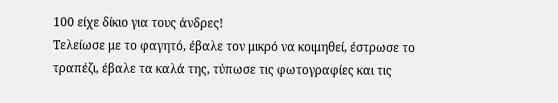100 είχε δίκιο για τους άνδρες!
Τελείωσε με το φαγητό, έβαλε τον μικρό να κοιμηθεί, έστρωσε το τραπέζι, έβαλε τα καλά της, τύπωσε τις φωτογραφίες και τις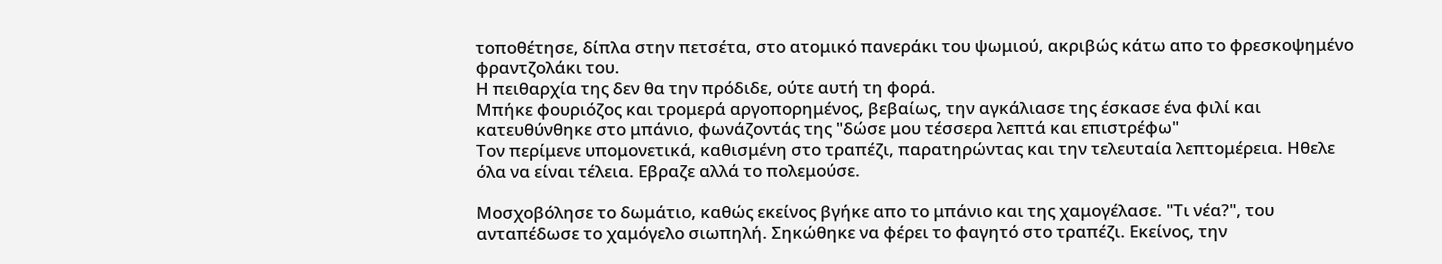τοποθέτησε, δίπλα στην πετσέτα, στο ατομικό πανεράκι του ψωμιού, ακριβώς κάτω απο το φρεσκοψημένο φραντζολάκι του.
Η πειθαρχία της δεν θα την πρόδιδε, ούτε αυτή τη φορά.
Μπήκε φουριόζος και τρομερά αργοπορημένος, βεβαίως, την αγκάλιασε της έσκασε ένα φιλί και κατευθύνθηκε στο μπάνιο, φωνάζοντάς της "δώσε μου τέσσερα λεπτά και επιστρέφω"
Τον περίμενε υπομονετικά, καθισμένη στο τραπέζι, παρατηρώντας και την τελευταία λεπτομέρεια. Ηθελε όλα να είναι τέλεια. Εβραζε αλλά το πολεμούσε.

Μοσχοβόλησε το δωμάτιο, καθώς εκείνος βγήκε απο το μπάνιο και της χαμογέλασε. "Τι νέα?", του ανταπέδωσε το χαμόγελο σιωπηλή. Σηκώθηκε να φέρει το φαγητό στο τραπέζι. Εκείνος, την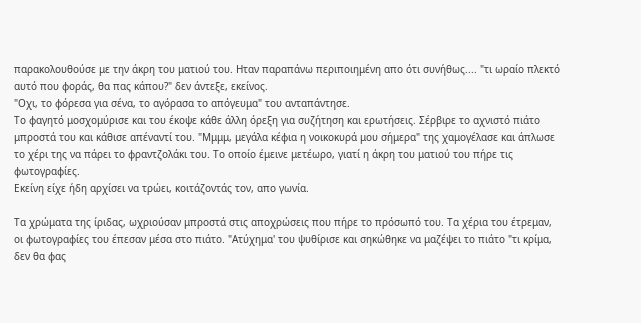παρακολουθούσε με την άκρη του ματιού του. Ηταν παραπάνω περιποιημένη απο ότι συνήθως.... "τι ωραίο πλεκτό αυτό που φοράς, θα πας κάπου?" δεν άντεξε, εκείνος.
"Οχι, το φόρεσα για σένα, το αγόρασα το απόγευμα" του ανταπάντησε.
Το φαγητό μοσχομύρισε και του έκοψε κάθε άλλη όρεξη για συζήτηση και ερωτήσεις. Σέρβιρε το αχνιστό πιάτο μπροστά του και κάθισε απέναντί του. "Μμμμ, μεγάλα κέφια η νοικοκυρά μου σήμερα" της χαμογέλασε και άπλωσε το χέρι της να πάρει το φραντζολάκι του. Το οποίο έμεινε μετέωρο, γιατί η άκρη του ματιού του πήρε τις φωτογραφίες.
Εκείνη είχε ήδη αρχίσει να τρώει, κοιτάζοντάς τον, απο γωνία.

Τα χρώματα της ίριδας, ωχριούσαν μπροστά στις αποχρώσεις που πήρε το πρόσωπό του. Τα χέρια του έτρεμαν, οι φωτογραφίες του έπεσαν μέσα στο πιάτο. "Ατύχημα' του ψυθίρισε και σηκώθηκε να μαζέψει το πιάτο "τι κρίμα, δεν θα φας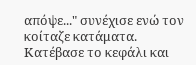απόψε..." συνέχισε ενώ τον κοίταζε κατάματα.
Κατέβασε το κεφάλι και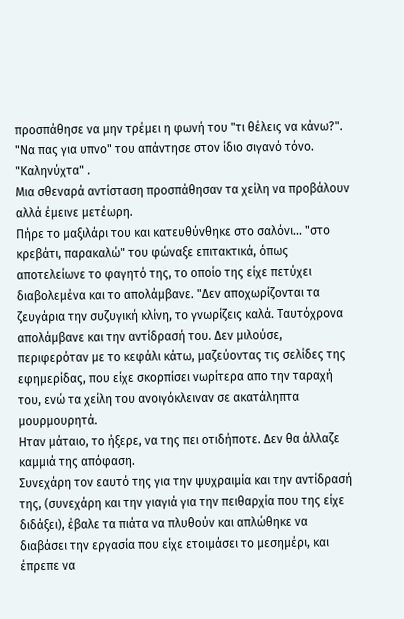προσπάθησε να μην τρέμει η φωνή του "τι θέλεις να κάνω?". "Να πας για υπνο" του απάντησε στον ίδιο σιγανό τόνο. "Καληνύχτα" .
Μια σθεναρά αντίσταση προσπάθησαν τα χείλη να προβάλουν αλλά έμεινε μετέωρη.
Πήρε το μαξιλάρι του και κατευθύνθηκε στο σαλόνι... "στο κρεβάτι, παρακαλώ" του φώναξε επιτακτικά, όπως αποτελείωνε το φαγητό της, το οποίο της είχε πετύχει διαβολεμένα και το απολάμβανε. "Δεν αποχωρίζονται τα ζευγάρια την συζυγική κλίνη, το γνωρίζεις καλά. Ταυτόχρονα απολάμβανε και την αντίδρασή του. Δεν μιλούσε, περιφερόταν με το κεφάλι κάτω, μαζεύοντας τις σελίδες της εφημερίδας, που είχε σκορπίσει νωρίτερα απο την ταραχή του, ενώ τα χείλη του ανοιγόκλειναν σε ακατάληπτα μουρμουρητά.
Ηταν μάταιο, το ήξερε, να της πει οτιδήποτε. Δεν θα άλλαζε καμμιά της απόφαση.
Συνεχάρη τον εαυτό της για την ψυχραιμία και την αντίδρασή της, (συνεχάρη και την γιαγιά για την πειθαρχία που της είχε διδάξει), έβαλε τα πιάτα να πλυθούν και απλώθηκε να διαβάσει την εργασία που είχε ετοιμάσει το μεσημέρι, και έπρεπε να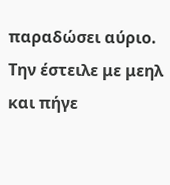παραδώσει αύριο. Την έστειλε με μεηλ και πήγε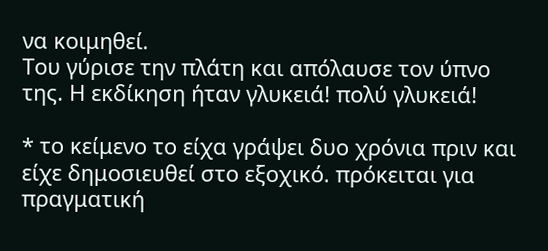να κοιμηθεί.
Του γύρισε την πλάτη και απόλαυσε τον ύπνο της. Η εκδίκηση ήταν γλυκειά! πολύ γλυκειά!

* το κείμενο το είχα γράψει δυο χρόνια πριν και είχε δημοσιευθεί στο εξοχικό. πρόκειται για πραγματική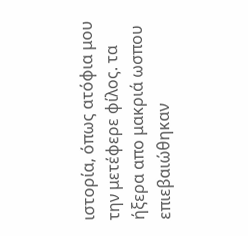ιστορία, όπως ατόφια μου την μετέφερε φίλος. τα ήξερα απο μακριά ωσπου επιεβαιώθηκαν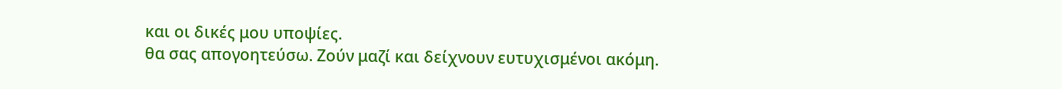και οι δικές μου υποψίες.
θα σας απογοητεύσω. Ζούν μαζί και δείχνουν ευτυχισμένοι ακόμη.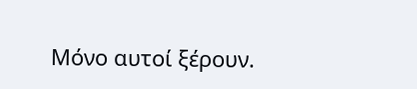Μόνο αυτοί ξέρουν.